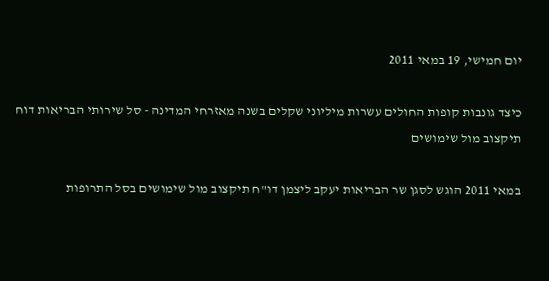יום חמישי, 19 במאי 2011

כיצד גונבות קופות החולים עשרות מיליוני שקלים בשנה מאזרחי המדינה - סל שירותי הבריאות דוח תיקצוב מול שימושים

במאי 2011 הוגש לסגן שר הבריאות יעקב ליצמן דו"ח תיקצוב מול שימושים בסל התרופות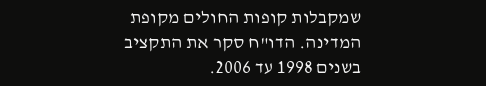שמקבלות קופות החולים מקופת המדינה. הדו"ח סקר את התקציב בשנים 1998 עד 2006.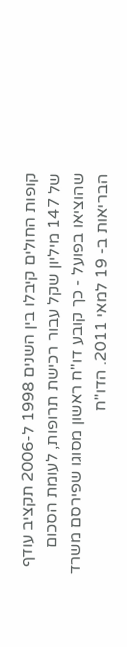קופות החולים קיבלו בין השנים 1998 ל-2006 תקציב עודף של 147 מיליון שקל עבור רכישת תרופות, לעומת הסכום שהוציאו בפועל - כך קובע דו"ח ראשון מסוגו שפירסם משרד הבריאות ב- 19 למאי 2011. הדו"ח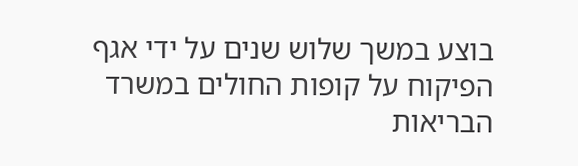בוצע במשך שלוש שנים על ידי אגף הפיקוח על קופות החולים במשרד הבריאות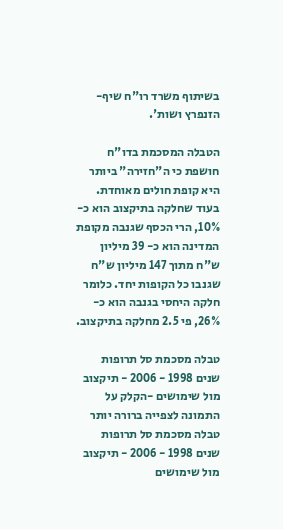בשיתוף משרד רו"ח שיף-הזנפרץ ושות'.

הטבלה המסכמת בדו"ח חושפת כי ה"חזירה" ביותר היא קופת חולים מאוחדת. בעוד שחלקה בתיקצוב הוא כ- 10%, הרי הכסף שגנבה מקופת המדינה הוא כ- 39 מיליון ש"ח מתוך 147 מיליון ש"ח שגנבו כל הקופות יחד. כלומר חלקה היחסי בגנבה הוא כ- 26%, פי 2.5 מחלקה בתיקצוב.

טבלה מסכמת סל תרופות שנים 1998 - 2006 - תיקצוב מול שימושים -הקלק על התמונה לצפייה ברורה יותר
טבלה מסכמת סל תרופות שנים 1998 - 2006 - תיקצוב מול שימושים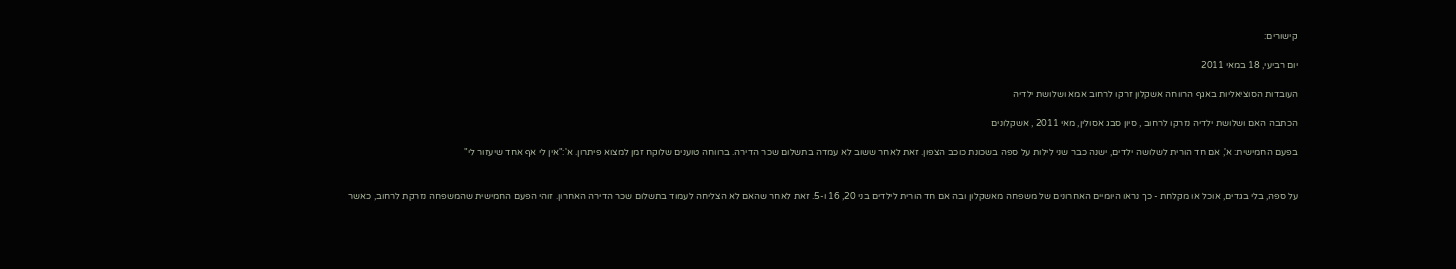קישורים:

יום רביעי, 18 במאי 2011

העובדות הסוציאליות באגף הרווחה אשקלון זרקו לרחוב אמא ושלושת ילדיה

הכתבה האם ושלושת ילדיה נזרקו לרחוב , סיון סבג אסולין, מאי 2011 , אשקלונים

בפעם החמישית: א', אם חד הורית לשלושה ילדים, ישנה כבר שני לילות על ספה בשכונת כוכב הצפון. זאת לאחר ששוב לא עמדה בתשלום שכר הדירה. ברווחה טוענים שלוקח זמן למצוא פיתרון. א':"אין לי אף אחד שיעזור לי"


על ספה, בלי בגדים, אוכל או מקלחת - כך נראו היומיים האחרונים של משפחה מאשקלון ובה אם חד הורית לילדים בני 20, 16 ו-5. זאת לאחר שהאם לא הצליחה לעמוד בתשלום שכר הדירה האחרון. זוהי הפעם החמישית שהמשפחה נזרקת לרחוב, כאשר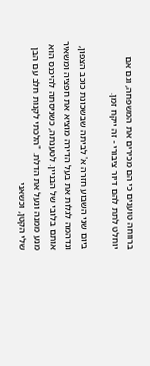ברווחה טוענים כי הם מכירים את המשפחה, וגם אם יוחלט לתת להם דיור ציבורי - זה ייקח זמן.

ביום שני השבוע חזרה א' לביתה שבשכונת כוכב הצפון, ונדהמה לגלות את בעל הדירה מוציא את חפציה ומשאיר אותם בלובי של הבניין. לטענתה, כשניסתה להיכנס הוא מנע ממנה ונעל את הדלת. "הלכתי לקנות חלב עם הבן שלי הקטן, וכשאני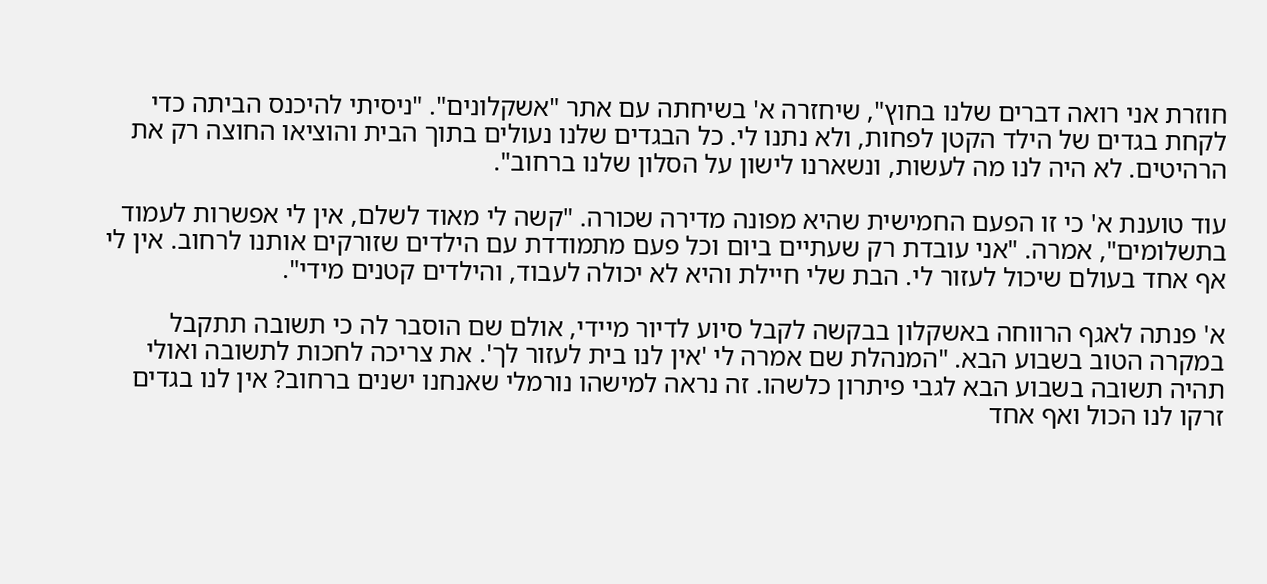חוזרת אני רואה דברים שלנו בחוץ", שיחזרה א' בשיחתה עם אתר "אשקלונים". "ניסיתי להיכנס הביתה כדי לקחת בגדים של הילד הקטן לפחות, ולא נתנו לי. כל הבגדים שלנו נעולים בתוך הבית והוציאו החוצה רק את הרהיטים. לא היה לנו מה לעשות, ונשארנו לישון על הסלון שלנו ברחוב".

עוד טוענת א' כי זו הפעם החמישית שהיא מפונה מדירה שכורה. "קשה לי מאוד לשלם, אין לי אפשרות לעמוד בתשלומים", אמרה. "אני עובדת רק שעתיים ביום וכל פעם מתמודדת עם הילדים שזורקים אותנו לרחוב. אין לי אף אחד בעולם שיכול לעזור לי. הבת שלי חיילת והיא לא יכולה לעבוד, והילדים קטנים מידי".

א' פנתה לאגף הרווחה באשקלון בבקשה לקבל סיוע לדיור מיידי, אולם שם הוסבר לה כי תשובה תתקבל במקרה הטוב בשבוע הבא. "המנהלת שם אמרה לי 'אין לנו בית לעזור לך'. את צריכה לחכות לתשובה ואולי תהיה תשובה בשבוע הבא לגבי פיתרון כלשהו. זה נראה למישהו נורמלי שאנחנו ישנים ברחוב? אין לנו בגדים זרקו לנו הכול ואף אחד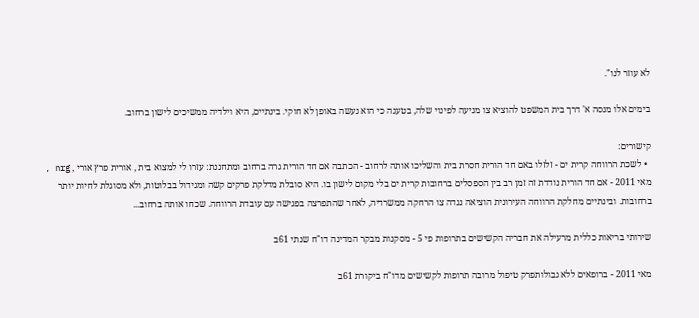לא עוזר לנו".

בימים אלו מנסה א' דרך בית המשפט להוציא צו מניעה לפינוי שלה, בטענה כי הוא נעשה באופן לא חוקי. בינתיים, היא וילדיה ממשיכים לישון ברחוב.

קישורים:
  • לשכת הרווחה קרית ים - זלזלו באם חד הורית חסרת בית והשליכו אותה לרחוב - הכתבה אם חד הורית גרה ברחוב ומתחננת: עזרו לי למצוא בית , אורית פרץ אורי , nrg , מאי 2011 - אם חד הורית נודדת זה זמן רב בין הספסלים ברחובות קרית ים בלי מקום לישון בו. היא סובלת מדלקת פרקים קשה ומגידול בבלוטות, ולא מסוגלת לחיות יותר ברחובות. ובינתיים מחלקת הרווחה העירונית הוציאה נגדה צו הרחקה ממשרדיה, לאחר שהתפרצה בפגישה עם עובדת הרווחה. שכחו אותה ברחוב...

שירותי בריאות כללית מרעילה את חבריה הקשישים בתרופות פי 5 - מסקנות מבקר המדינה דו"ח שנתי 61ב

מאי 2011 - ברופאים ללא גבולותפרק טיפול מרובה תרופות לקשישים מדו"ח ביקורת 61ב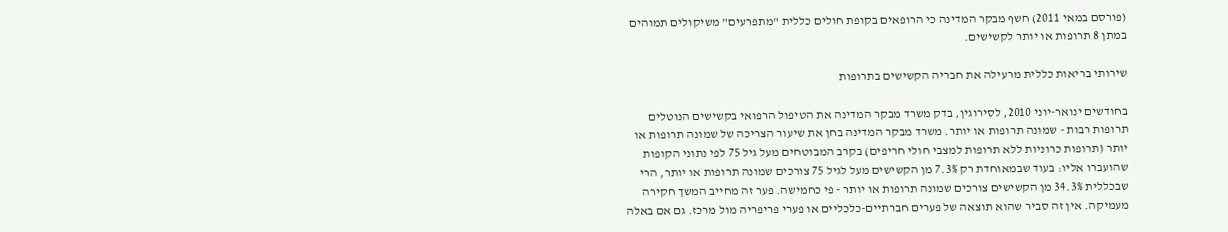(פורסם במאי 2011) חשף מבקר המדינה כי הרופאים בקופת חולים כללית "מתפרעים" משיקולים תמוהים במתן 8 תרופות או יותר לקשישים.

שירותי בריאות כללית מרעילה את חבריה הקשישים בתרופות

בחודשים ינואר-יוני 2010, לסירוגין, בדק משרד מבקר המדינה את הטיפול הרפואי בקשישים הנוטלים תרופות רבות - שמונה תרופות או יותר. משרד מבקר המדינה בחן את שיעור הצריכה של שמונה תרופות או יותר (תרופות כרוניות ללא תרופות למצבי חולי חריפים) בקרב המבוטחים מעל גיל 75 לפי נתוני הקופות שהועברו אליו: בעוד שבמאוחדת רק 7.3% מן הקשישים מעל לגיל 75 צורכים שמונה תרופות או יותר, הרי שבכללית 34.3% מן הקשישים צורכים שמונה תרופות או יותר - פי כחמישה. פער זה מחייב המשך חקירה מעמיקה. אין זה סביר שהוא תוצאה של פערים חברתיים-כלכליים או פערי פריפריה מול מרכז. גם אם באלה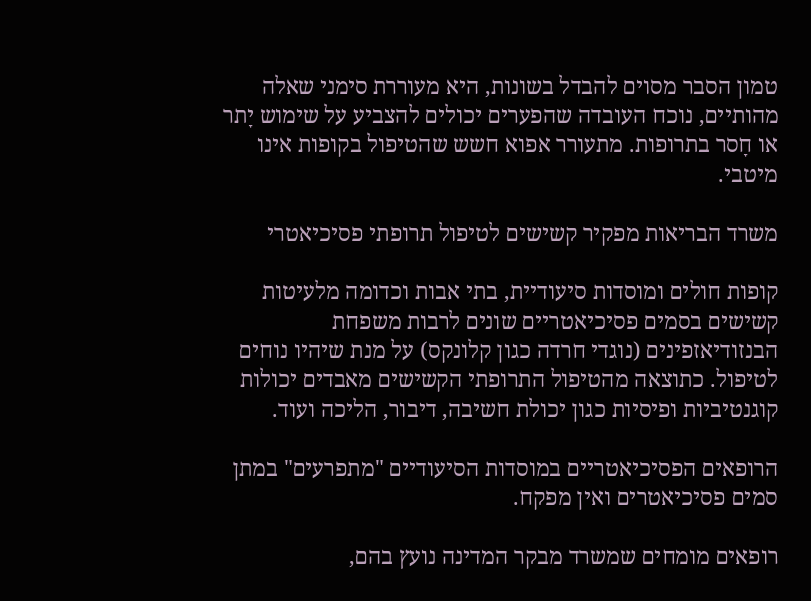טמון הסבר מסוים להבדל בשונות, היא מעוררת סימני שאלה מהותיים, נוכח העובדה שהפערים יכולים להצביע על שימוש יָתר או חָסר בתרופות. מתעורר אפוא חשש שהטיפול בקופות אינו מיטבי.

משרד הבריאות מפקיר קשישים לטיפול תרופתי פסיכיאטרי

קופות חולים ומוסדות סיעודיית, בתי אבות וכדומה מלעיטות קשישים בסמים פסיכיאטריים שונים לרבות משפחת הבנזודיאזפינים (נוגדי חרדה כגון קלונקס) על מנת שיהיו נוחים לטיפול. כתוצאה מהטיפול התרופתי הקשישים מאבדים יכולות קוגנטיביות ופיסיות כגון יכולת חשיבה, דיבור, הליכה ועוד.

הרופאים הפסיכיאטריים במוסדות הסיעודיים "מתפרעים" במתן סמים פסיכיאטרים ואין מפקח.

רופאים מומחים שמשרד מבקר המדינה נועץ בהם,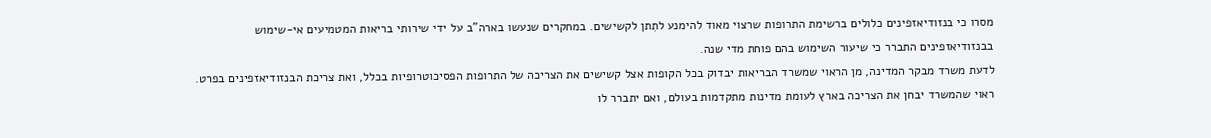מסרו כי בנזודיאזפינים כלולים ברשימת התרופות שרצוי מאוד להימנע לתִתן לקשישים. במחקרים שנעשו בארה"ב על ידי שירותי בריאות המטמיעים אי-שימוש בבנזודיאזפינים התברר כי שיעור השימוש בהם פוחת מדי שנה.
לדעת משרד מבקר המדינה, מן הראוי שמשרד הבריאות יבדוק בכל הקופות אצל קשישים את הצריכה של התרופות הפסיכוטרופיות בכלל, ואת צריכת הבנזודיאזפינים בפרט. ראוי שהמשרד יבחן את הצריכה בארץ לעומת מדינות מתקדמות בעולם, ואם יתברר לו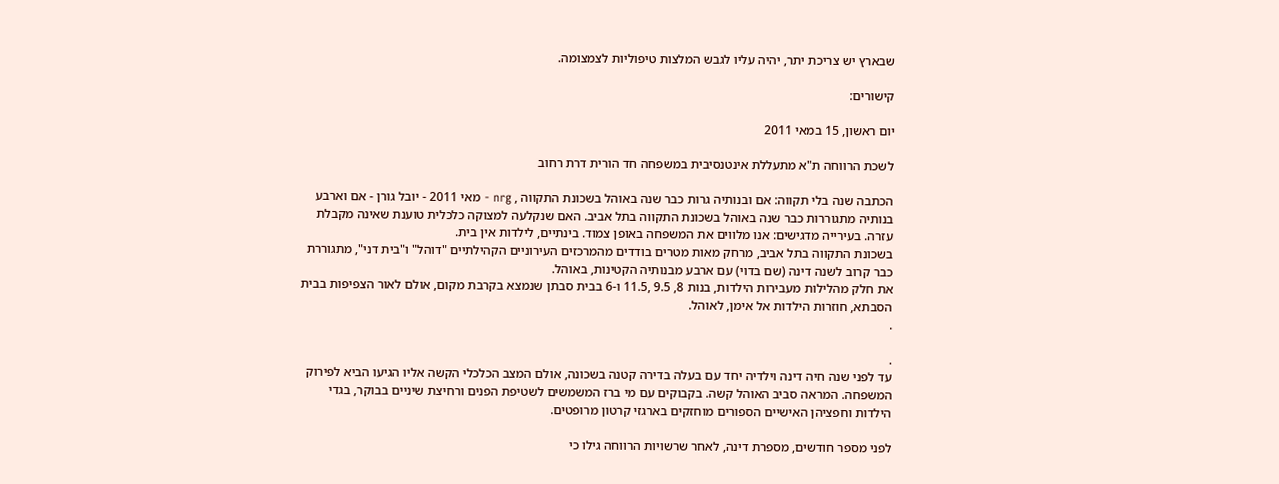שבארץ יש צריכת יתר, יהיה עליו לגבש המלצות טיפוליות לצמצומה.

קישורים:

יום ראשון, 15 במאי 2011

לשכת הרווחה ת"א מתעללת אינטנסיבית במשפחה חד הורית דרת רחוב

הכתבה שנה בלי תקווה: אם ובנותיה גרות כבר שנה באוהל בשכונת התקווה , nrg - מאי 2011 - יובל גורן - אם וארבע בנותיה מתגוררות כבר שנה באוהל בשכונת התקווה בתל אביב. האם שנקלעה למצוקה כלכלית טוענת שאינה מקבלת עזרה. בעירייה מדגישים: אנו מלווים את המשפחה באופן צמוד. בינתיים, לילדות אין בית.
בשכונת התקווה בתל אביב, מרחק מאות מטרים בודדים מהמרכזים העירוניים הקהילתיים "דוהל" ו"בית דני", מתגוררת כבר קרוב לשנה דינה (שם בדוי) עם ארבע מבנותיה הקטינות, באוהל.
את חלק מהלילות מעבירות הילדות, בנות 8, 9.5 ,11.5 ו-6 בבית סבתן שנמצא בקרבת מקום, אולם לאור הצפיפות בבית הסבתא, חוזרות הילדות אל אימן, לאוהל.
.

.
עד לפני שנה חיה דינה וילדיה יחד עם בעלה בדירה קטנה בשכונה, אולם המצב הכלכלי הקשה אליו הגיעו הביא לפירוק המשפחה. המראה סביב האוהל קשה. בקבוקים עם מי ברז המשמשים לשטיפת הפנים ורחיצת שיניים בבוקר, בגדי הילדות וחפציהן האישיים הספורים מוחזקים בארגזי קרטון מרופטים.

לפני מספר חודשים, מספרת דינה, לאחר שרשויות הרווחה גילו כי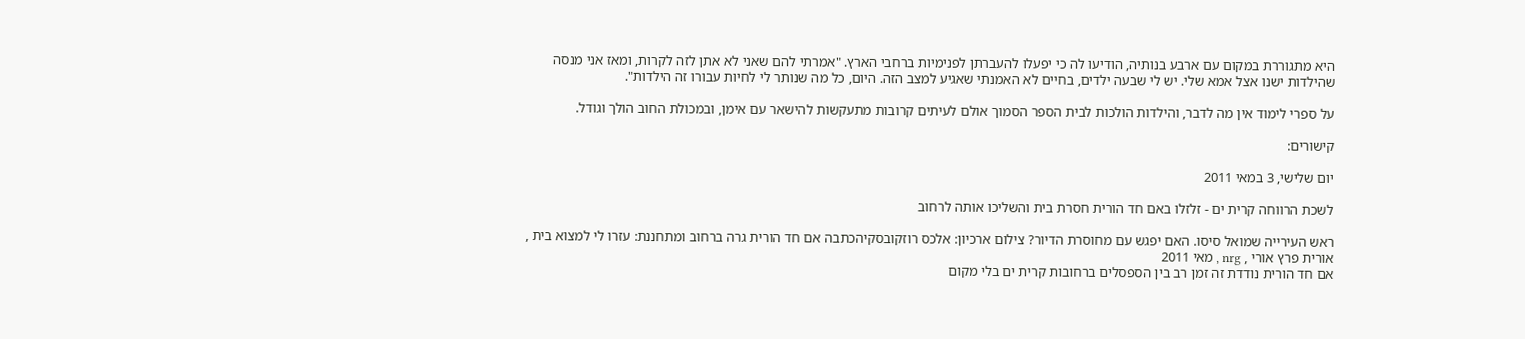היא מתגוררת במקום עם ארבע בנותיה, הודיעו לה כי יפעלו להעברתן לפנימיות ברחבי הארץ. "אמרתי להם שאני לא אתן לזה לקרות, ומאז אני מנסה שהילדות ישנו אצל אמא שלי. יש לי שבעה ילדים, בחיים לא האמנתי שאגיע למצב הזה. היום, כל מה שנותר לי לחיות עבורו זה הילדות".

על ספרי לימוד אין מה לדבר, והילדות הולכות לבית הספר הסמוך אולם לעיתים קרובות מתעקשות להישאר עם אימן, ובמכולת החוב הולך וגודל.

קישורים:

יום שלישי, 3 במאי 2011

לשכת הרווחה קרית ים - זלזלו באם חד הורית חסרת בית והשליכו אותה לרחוב

ראש העירייה שמואל סיסו. האם יפגש עם מחוסרת הדיור? צילום ארכיון: אלכס רוזקובסקיהכתבה אם חד הורית גרה ברחוב ומתחננת: עזרו לי למצוא בית , אורית פרץ אורי , nrg , מאי 2011
אם חד הורית נודדת זה זמן רב בין הספסלים ברחובות קרית ים בלי מקום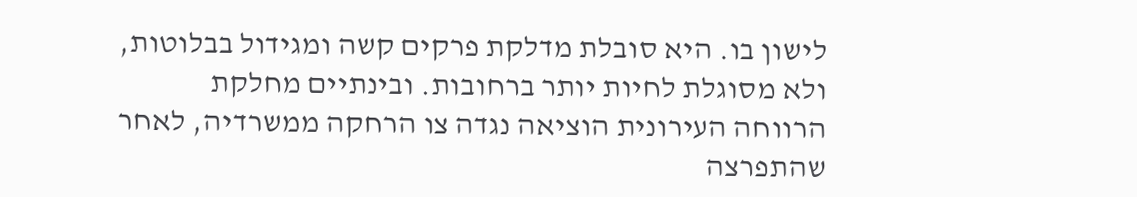לישון בו. היא סובלת מדלקת פרקים קשה ומגידול בבלוטות, ולא מסוגלת לחיות יותר ברחובות. ובינתיים מחלקת הרווחה העירונית הוציאה נגדה צו הרחקה ממשרדיה, לאחר שהתפרצה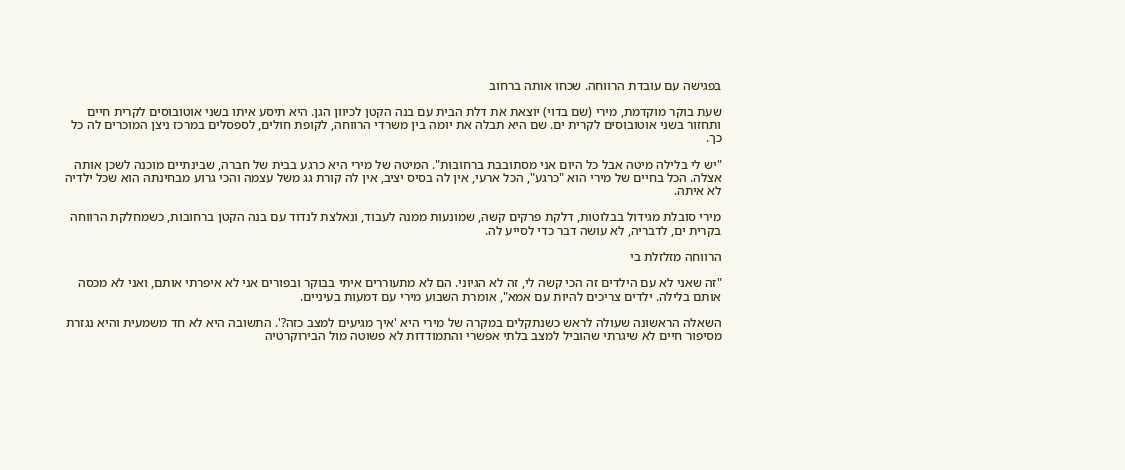בפגישה עם עובדת הרווחה. שכחו אותה ברחוב

שעת בוקר מוקדמת, מירי (שם בדוי) יוצאת את דלת הבית עם בנה הקטן לכיוון הגן. היא תיסע איתו בשני אוטובוסים לקרית חיים ותחזור בשני אוטובוסים לקרית ים. שם היא תבלה את יומה בין משרדי הרווחה, לקופת חולים, לספסלים במרכז ניצן המוכרים לה כל כך.

"יש לי בלילה מיטה אבל כל היום אני מסתובבת ברחובות". המיטה של מירי היא כרגע בבית של חברה, שבינתיים מוכנה לשכן אותה אצלה. הכל בחיים של מירי הוא "כרגע", הכל ארעי, אין לה בסיס יציב, אין לה קורת גג משל עצמה והכי גרוע מבחינתה הוא שכל ילדיה לא איתה.

מירי סובלת מגידול בבלוטות, דלקת פרקים קשה, שמונעות ממנה לעבוד, ונאלצת לנדוד עם בנה הקטן ברחובות, כשמחלקת הרווחה בקרית ים, לדבריה, לא עושה דבר כדי לסייע לה.

הרווחה מזלזלת בי

"זה שאני לא עם הילדים זה הכי קשה לי, זה לא הגיוני. הם לא מתעוררים איתי בבוקר ובפורים אני לא איפרתי אותם, ואני לא מכסה אותם בלילה. ילדים צריכים להיות עם אמא", אומרת השבוע מירי עם דמעות בעיניים.

השאלה הראשונה שעולה לראש כשנתקלים במקרה של מירי היא 'איך מגיעים למצב כזה?'. התשובה היא לא חד משמעית והיא נגזרת מסיפור חיים לא שיגרתי שהוביל למצב בלתי אפשרי והתמודדות לא פשוטה מול הבירוקרטיה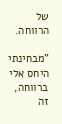של הרווחה.

"מבחינתי היחס אלי ברווחה, זה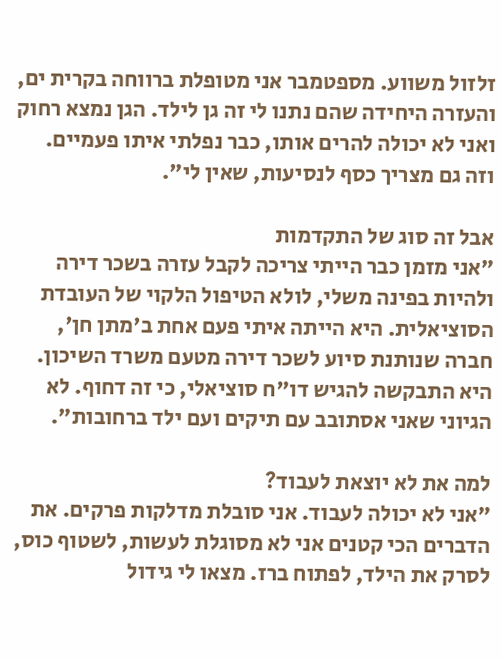זלזול משווע. מספטמבר אני מטופלת ברווחה בקרית ים, והעזרה היחידה שהם נתנו לי זה גן לילד. הגן נמצא רחוק ואני לא יכולה להרים אותו, כבר נפלתי איתו פעמיים. וזה גם מצריך כסף לנסיעות, שאין לי".

אבל זה סוג של התקדמות
"אני מזמן כבר הייתי צריכה לקבל עזרה בשכר דירה ולהיות בפינה משלי, לולא הטיפול הלקוי של העובדת הסוציאלית. היא הייתה איתי פעם אחת ב'מתן חן', חברה שנותנת סיוע לשכר דירה מטעם משרד השיכון. היא התבקשה להגיש דו"ח סוציאלי, כי זה דחוף. לא הגיוני שאני אסתובב עם תיקים ועם ילד ברחובות".

למה את לא יוצאת לעבוד?
"אני לא יכולה לעבוד. אני סובלת מדלקות פרקים. את הדברים הכי קטנים אני לא מסוגלת לעשות, לשטוף כוס, לסרק את הילד, לפתוח ברז. מצאו לי גידול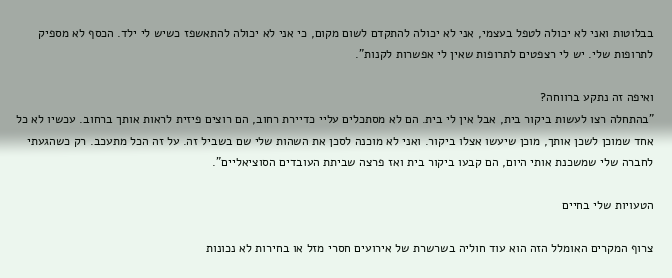בבלוטות ואני לא יכולה לטפל בעצמי, אני לא יכולה להתקדם לשום מקום, כי אני לא יכולה להתאשפז כשיש לי ילד. הכסף לא מספיק לתרופות שלי. יש לי רצפטים לתרופות שאין לי אפשרות לקנות".

ואיפה זה נתקע ברווחה?
"בהתחלה רצו לעשות ביקור בית, אבל אין לי בית. הם לא מסתכלים עליי כדיירת רחוב, הם רוצים פיזית לראות אותך ברחוב. עכשיו לא כל אחד שמוכן לשכן אותך, מוכן שיעשו אצלו ביקור. ואני לא מוכנה לסכן את השהות שלי שם בשביל זה. על זה הכל מתעכב. רק כשהגעתי לחברה שלי שמשכנת אותי היום, הם קבעו ביקור בית ואז פרצה שביתת העובדים הסוציאליים".

הטעויות שלי בחיים

צרוף המקרים האומלל הזה הוא עוד חוליה בשרשרת של אירועים חסרי מזל או בחירות לא נכונות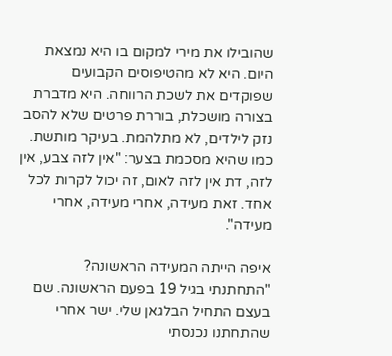שהובילו את מירי למקום בו היא נמצאת היום. היא לא מהטיפוסים הקבועים שפוקדים את לשכת הרווחה. היא מדברת בצורה מושכלת, בוררת פרטים שלא להסב נזק לילדים, לא מתלהמת. בעיקר מותשת. כמו שהיא מסכמת בצער: "אין לזה צבע, אין לזה, דת אין לזה לאום, זה יכול לקרות לכל אחד. זאת מעידה, אחרי מעידה, אחרי מעידה".

איפה הייתה המעידה הראשונה?
"התחתנתי בגיל 19 בפעם הראשונה. שם בעצם התחיל הבלגאן שלי. ישר אחרי שהתחתנו נכנסתי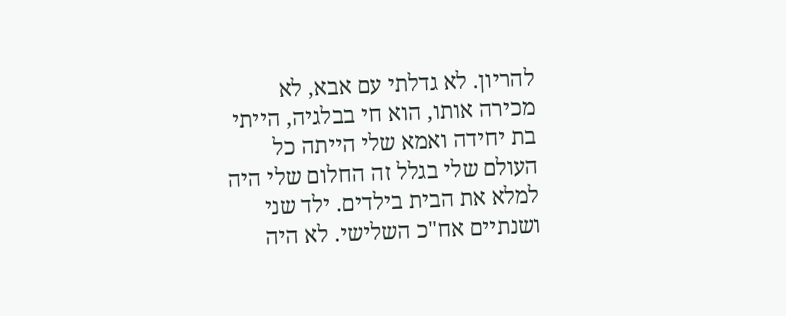להריון. לא גדלתי עם אבא, לא מכירה אותו, הוא חי בבלגיה, הייתי בת יחידה ואמא שלי הייתה כל העולם שלי בגלל זה החלום שלי היה למלא את הבית בילדים. ילד שני ושנתיים אח"כ השלישי. לא היה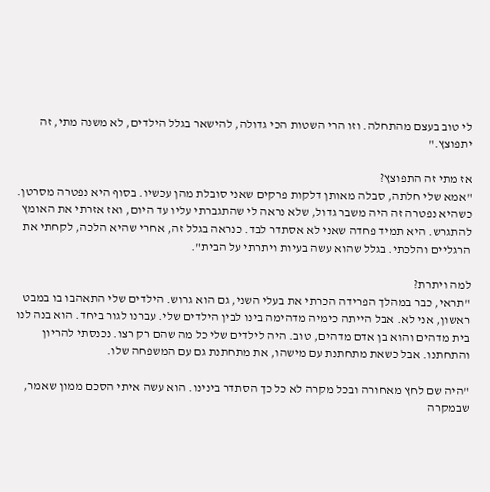לי טוב בעצם מהתחלה. וזו הרי השטות הכי גדולה, להישאר בגלל הילדים, לא משנה מתי, זה יתפוצץ."

אז מתי זה התפוצץ?
"אמא שלי חלתה, סבלה מאותן דלקות פרקים שאני סובלת מהן עכשיו. בסוף היא נפטרה מסרטן. כשהיא נפטרה זה היה משבר גדול, שלא נראה לי שהתגברתי עליו עד היום, ואז אזרתי את האומץ להתגרש. היא תמיד פחדה שאני לא אסתדר לבד. כנראה בגלל זה, אחרי שהיא הלכה, לקחתי את הרגליים והלכתי. בגלל שהוא עשה בעיות ויתרתי על הבית".

למה ויתרת?
"תראי, כבר במהלך הפרידה הכרתי את בעלי השני, גם הוא גרוש. הילדים שלי התאהבו בו במבט ראשון, אני לא. אבל הייתה כימיה מדהימה בינו לבין הילדים שלי. עברנו לגור ביחד. הוא בנה לנו בית מדהים והוא בן אדם מדהים, טוב. היה לילדים שלי כל מה שהם רק רצו. נכנסתי להריון והתחתנו. אבל כשאת מתחתנת עם מישהו, את מתחתנת גם עם המשפחה שלו.

"היה שם לחץ מאחורה ובכל מקרה לא כל כך הסתדר בינינו. הוא עשה איתי הסכם ממון שאמר, שבמקרה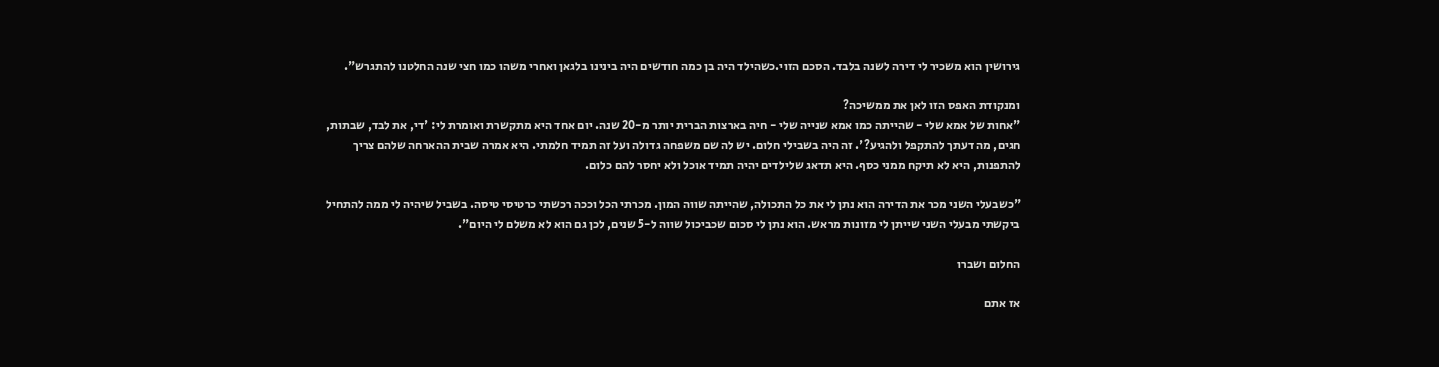גירושין הוא משכיר לי דירה לשנה בלבד. הסכם הזוי.כשהילד היה בן כמה חודשים היה בינינו בלגאן ואחרי משהו כמו חצי שנה החלטנו להתגרש".

ומנקודת האפס הזו לאן את ממשיכה?
"אחות של אמא שלי - שהייתה כמו אמא שנייה שלי - חיה בארצות הברית יותר מ-20 שנה. יום אחד היא מתקשרת ואומרת לי: 'די, את לבד, שבתות, חגים, מה דעתך להתקפל ולהגיע?'. זה היה בשבילי חלום. יש לה שם משפחה גדולה ועל זה תמיד חלמתי. היא אמרה שבית ההארחה שלהם צריך להתפנות, היא לא תיקח ממני כסף. היא תדאג שלילדים יהיה תמיד אוכל ולא יחסר להם כלום.

"כשבעלי השני מכר את הדירה הוא נתן לי את כל התכולה, שהייתה שווה המון. מכרתי הכל וככה רכשתי כרטיסי טיסה. בשביל שיהיה לי ממה להתחיל ביקשתי מבעלי השני שייתן לי מזונות מראש. הוא נתן לי סכום שכביכול שווה ל-5 שנים, לכן גם הוא לא משלם לי היום".

החלום ושברו

אז אתם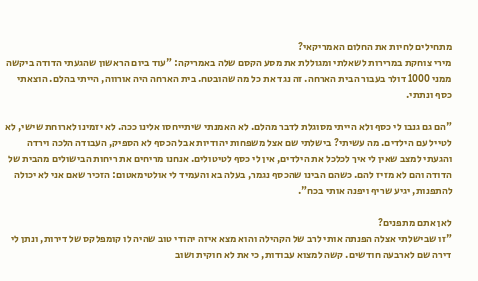מתחילים לחיות את החלום האמריקאי?
מירי צוחקת במרירות לשאלתי ומגוללת את מסע הקסם שלה באמריקה: "עוד ביום הראשון שהגעתי הדודה ביקשה ממני 1000 דולר בעבור הבית הארחה. זה נגד את כל מה שהובטח. בית הארחה היה אורווה, הייתי בהלם. הוצאתי כסף ונתתי.

"הם גם גנבו לי כסף ולא הייתי מסוגלת לדבר מהלם. לא האמנתי שיתייחסו אלינו ככה. לא יזמינו לארוחת שישי, לא לטייל עם הילדים. מה עשיתי? בישלתי שם אצל משפחות יהודיות אבל הכסף לא הספיק, העבודה הלכה וירדה והגעתי למצב שאין לי איך לכלכל את הילדים, אין לי כסף לטיטולים. אנחנו מריחים את ריחות הבישולים מהבית של הדודה והם לא מזיז להם. כשהם הבינו שהכסף נגמר, בעלה בא והעמיד לי אולטימאטום: הזכיר שאם אני לא יכולה להתפנות, יגיע שריף ויפנה אותי בכח".

לאן אתם מתפנים?
"זו שבישלתי אצלה הפנתה אותי לרב של הקהילה והוא מצא איזה יהודי טוב שהיה לו קומפלקס של דירות, ונתן לי דירה שם לארבעה חודשים. קשה למצוא עבודות, כי את לא חוקית ושוב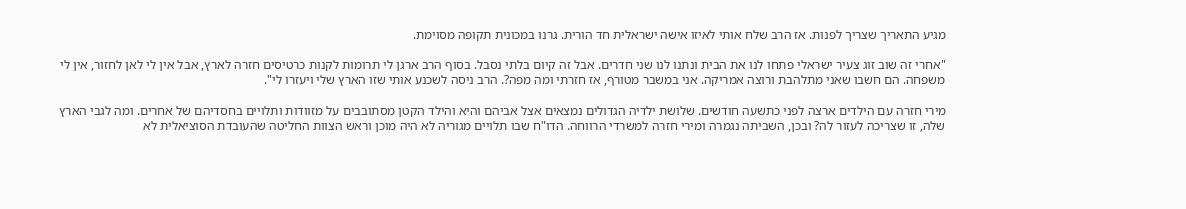מגיע התאריך שצריך לפנות. אז הרב שלח אותי לאיזו אישה ישראלית חד הורית. גרנו במכונית תקופה מסוימת.

"אחרי זה שוב זוג צעיר ישראלי פתחו לנו את הבית ונתנו לנו שני חדרים. אבל זה קיום בלתי נסבל. בסוף הרב ארגן לי תרומות לקנות כרטיסים חזרה לארץ, אבל אין לי לאן לחזור, אין לי משפחה. הם חשבו שאני מתלהבת ורוצה אמריקה. אני במשבר מטורף, אז חזרתי ומה מפה?. הרב ניסה לשכנע אותי שזו הארץ שלי ויעזרו לי".

מירי חזרה עם הילדים ארצה לפני כתשעה חודשים. שלושת ילדיה הגדולים נמצאים אצל אביהם והיא והילד הקטן מסתובבים על מזוודות ותלויים בחסדיהם של אחרים. ומה לגבי הארץ שלה, זו שצריכה לעזור לה? ובכן, השביתה נגמרה ומירי חזרה למשרדי הרווחה. הדו"ח שבו תלויים מגוריה לא היה מוכן וראש הצוות החליטה שהעובדת הסוציאלית לא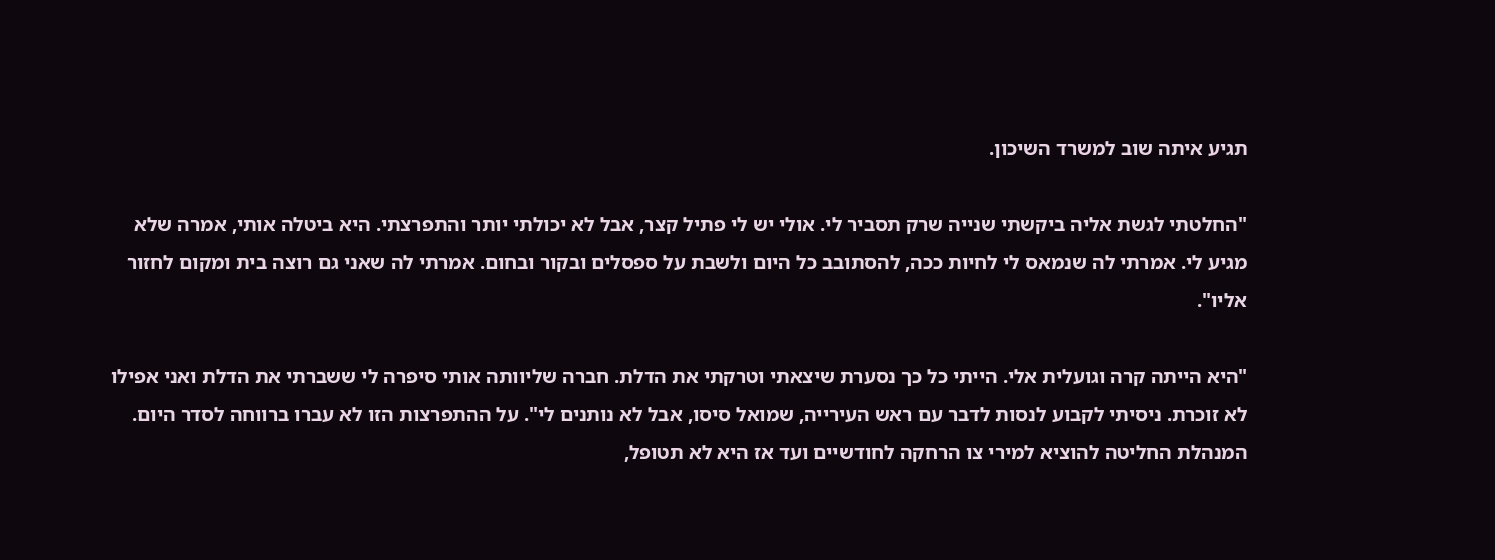תגיע איתה שוב למשרד השיכון.

"החלטתי לגשת אליה ביקשתי שנייה שרק תסביר לי. אולי יש לי פתיל קצר, אבל לא יכולתי יותר והתפרצתי. היא ביטלה אותי, אמרה שלא מגיע לי. אמרתי לה שנמאס לי לחיות ככה, להסתובב כל היום ולשבת על ספסלים ובקור ובחום. אמרתי לה שאני גם רוצה בית ומקום לחזור אליו".

"היא הייתה קרה וגועלית אלי. הייתי כל כך נסערת שיצאתי וטרקתי את הדלת. חברה שליוותה אותי סיפרה לי ששברתי את הדלת ואני אפילו לא זוכרת. ניסיתי לקבוע לנסות לדבר עם ראש העירייה, שמואל סיסו, אבל לא נותנים לי". על ההתפרצות הזו לא עברו ברווחה לסדר היום. המנהלת החליטה להוציא למירי צו הרחקה לחודשיים ועד אז היא לא תטופל,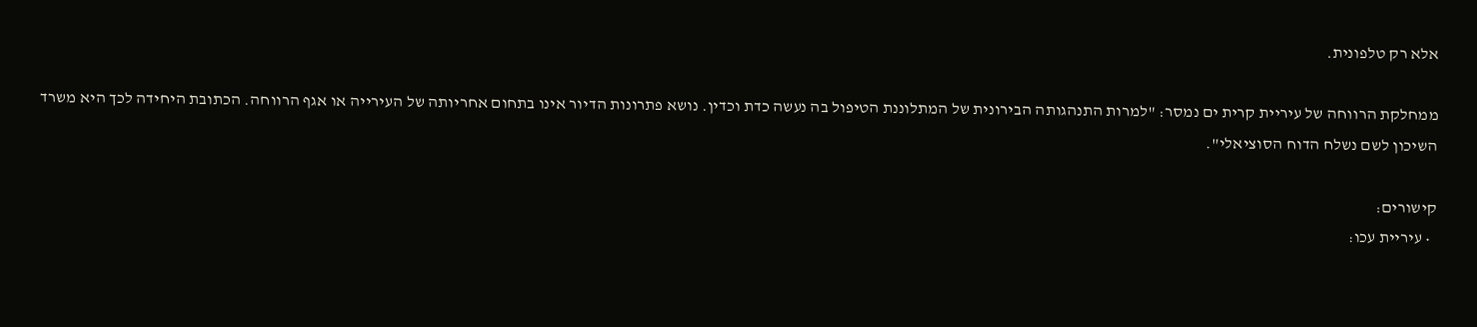אלא רק טלפונית.

ממחלקת הרווחה של עיריית קרית ים נמסר: "למרות התנהגותה הבירונית של המתלוננת הטיפול בה נעשה כדת וכדין. נושא פתרונות הדיור אינו בתחום אחריותה של העירייה או אגף הרווחה. הכתובת היחידה לכך היא משרד השיכון לשם נשלח הדוח הסוציאלי".

קישורים:
  • עיריית עכו: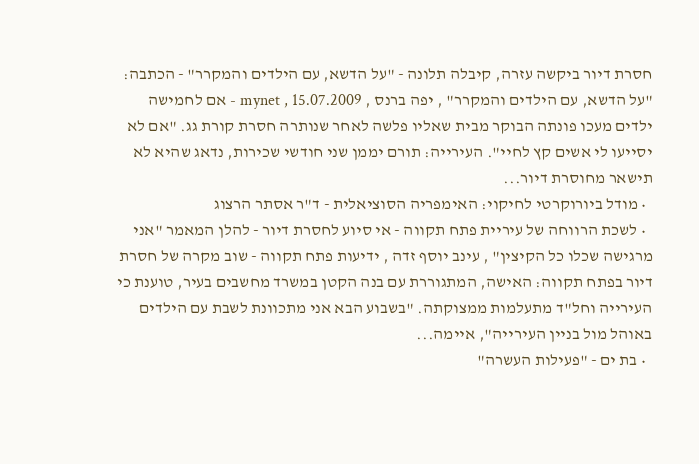חסרת דיור ביקשה עזרה, קיבלה תלונה - "על הדשא, עם הילדים והמקרר" - הכתבה: "על הדשא, עם הילדים והמקרר" , יפה ברנס , mynet , 15.07.2009 - אם לחמישה ילדים מעכו פונתה הבוקר מבית שאליו פלשה לאחר שנותרה חסרת קורת גג. "אם לא יסייעו לי אשים קץ לחיי". העירייה: תורם יממן שני חודשי שכירות, נדאג שהיא לא תישאר מחוסרת דיור...
  • מודל ביורוקרטי לחיקוי: האימפריה הסוציאלית - ד"ר אסתר הרצוג
  • לשכת הרווחה של עיריית פתח תקווה - אי סיוע לחסרת דיור - להלן המאמר "אני מרגישה שכלו כל הקיצין" , עינב יוסף זדה , ידיעות פתח תקווה - שוב מקרה של חסרת דיור בפתח תקווה: האישה, המתגוררת עם בנה הקטן במשרד מחשבים בעיר, טוענת כי העירייה וחל"ד מתעלמות ממצוקתה. "בשבוע הבא אני מתכוונת לשבת עם הילדים באוהל מול בניין העירייה", איימה...
  • בת ים - "פעילות העשרה"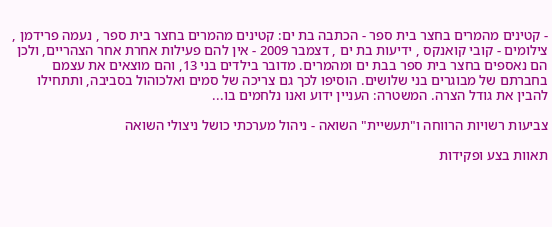- קטינים מהמרים בחצר בית ספר - הכתבה בת ים: קטינים מהמרים בחצר בית ספר , נעמה פרידמן , צילומים - קובי קואנקס , ידיעות בת ים , דצמבר 2009 - אין להם פעילות אחרת אחר הצהריים, ולכן הם נאספים בחצר בית ספר בבת ים ומהמרים. מדובר בילדים בני 13, והם מוצאים את עצמם בחברתם של מבוגרים בני שלושים. הוסיפו לכך גם צריכה של סמים ואלכוהול בסביבה, ותתחילו להבין את גודל הצרה. המשטרה: העניין ידוע ואנו נלחמים בו...

צביעות רשויות הרווחה ו"תעשיית" השואה - ניהול מערכתי כושל ניצולי השואה

תאוות בצע ופקידות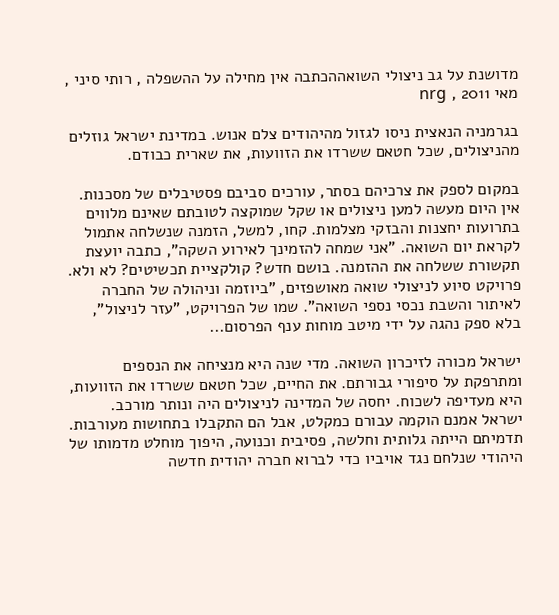מדושנת על גב ניצולי השואההכתבה אין מחילה על ההשפלה , רותי סיני , מאי 2011 , nrg

בגרמניה הנאצית ניסו לגזול מהיהודים צלם אנוש. במדינת ישראל גוזלים מהניצולים, שכל חטאם ששרדו את הזוועות, את שארית כבודם.

במקום לספק את צרכיהם בסתר, עורכים סביבם פסטיבלים של מסכנות. אין היום מעשה למען ניצולים או שקל שמוקצה לטובתם שאינם מלווים בתרועות יחצנות והבזקי מצלמות. קחו, למשל, הזמנה שנשלחה אתמול לקראת יום השואה. "אני שמחה להזמינך לאירוע השקה", כתבה יועצת תקשורת ששלחה את ההזמנה. בושם חדש? קולקציית תכשיטים? לא ולא. פרויקט סיוע לניצולי שואה מאושפזים, "ביוזמה וניהולה של החברה לאיתור והשבת נכסי נספי השואה". שמו של הפרויקט, "עזר לניצול", בלא ספק נהגה על ידי מיטב מוחות ענף הפרסום...

ישראל מכורה לזיכרון השואה. מדי שנה היא מנציחה את הנספים ומתרפקת על סיפורי גבורתם. את החיים, שכל חטאם ששרדו את הזוועות, היא מעדיפה לשכוח. יחסה של המדינה לניצולים היה ונותר מורכב. ישראל אמנם הוקמה עבורם כמקלט, אבל הם התקבלו בתחושות מעורבות. תדמיתם הייתה גלותית וחלשה, פסיבית וכנועה, היפוך מוחלט מדמותו של היהודי שנלחם נגד אויביו כדי לברוא חברה יהודית חדשה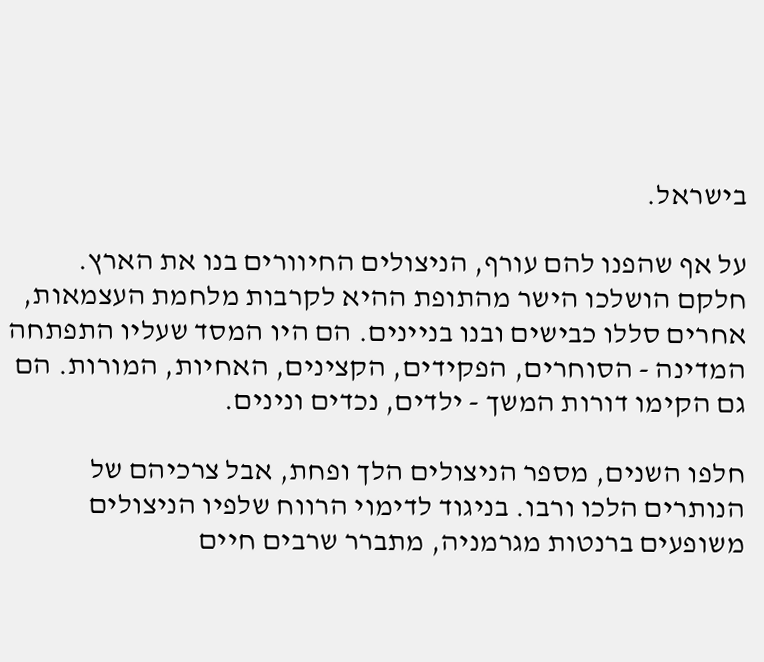בישראל.

על אף שהפנו להם עורף, הניצולים החיוורים בנו את הארץ. חלקם הושלכו הישר מהתופת ההיא לקרבות מלחמת העצמאות, אחרים סללו כבישים ובנו בניינים. הם היו המסד שעליו התפתחה המדינה - הסוחרים, הפקידים, הקצינים, האחיות, המורות. הם גם הקימו דורות המשך - ילדים, נכדים ונינים.

חלפו השנים, מספר הניצולים הלך ופחת, אבל צרכיהם של הנותרים הלכו ורבו. בניגוד לדימוי הרווח שלפיו הניצולים משופעים ברנטות מגרמניה, מתברר שרבים חיים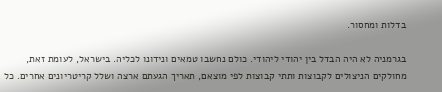בדלות ומחסור.

בגרמניה לא היה הבדל בין יהודי ליהודי. כולם נחשבו טמאים ונידונו לכליה. בישראל, לעומת זאת, מחולקים הניצולים לקבוצות ותתי קבוצות לפי מוצאם, תאריך הגעתם ארצה ושלל קריטריונים אחרים. כל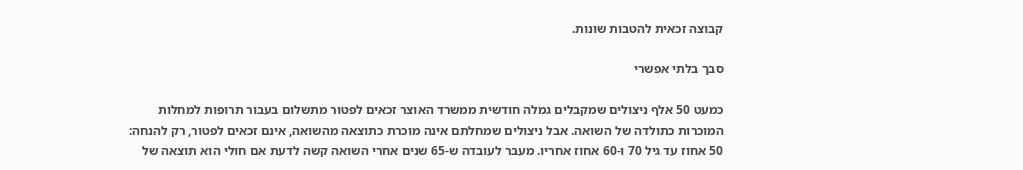קבוצה זכאית להטבות שונות.

סבך בלתי אפשרי

כמעט 50 אלף ניצולים שמקבלים גמלה חודשית ממשרד האוצר זכאים לפטור מתשלום בעבור תרופות למחלות המוכרות כתולדה של השואה. אבל ניצולים שמחלתם אינה מוכרת כתוצאה מהשואה, אינם זכאים לפטור, רק להנחה: 50 אחוז עד גיל 70 ו-60 אחוז אחריו. מעבר לעובדה ש-65 שנים אחרי השואה קשה לדעת אם חולי הוא תוצאה של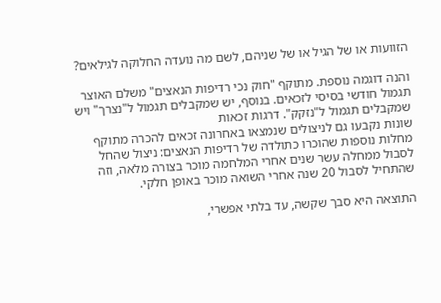הזוועות או של הגיל או של שניהם, לשם מה נועדה החלוקה לגילאים?

והנה דוגמה נוספת. מתוקף "חוק נכי רדיפות הנאצים" משלם האוצר תגמול חודשי בסיסי לזכאים. בנוסף, יש שמקבלים תגמול ל"נצרך" ויש שמקבלים תגמול ל"נזקק". דרגות זכאות
שונות נקבעו גם לניצולים שנמצאו באחרונה זכאים להכרה מתוקף מחלות נוספות שהוכרו כתולדה של רדיפות הנאצים: ניצול שהחל לסבול ממחלה עשר שנים אחרי המלחמה מוכר בצורה מלאה, וזה שהתחיל לסבול 20 שנה אחרי השואה מוכר באופן חלקי.

התוצאה היא סבך שקשה, עד בלתי אפשרי,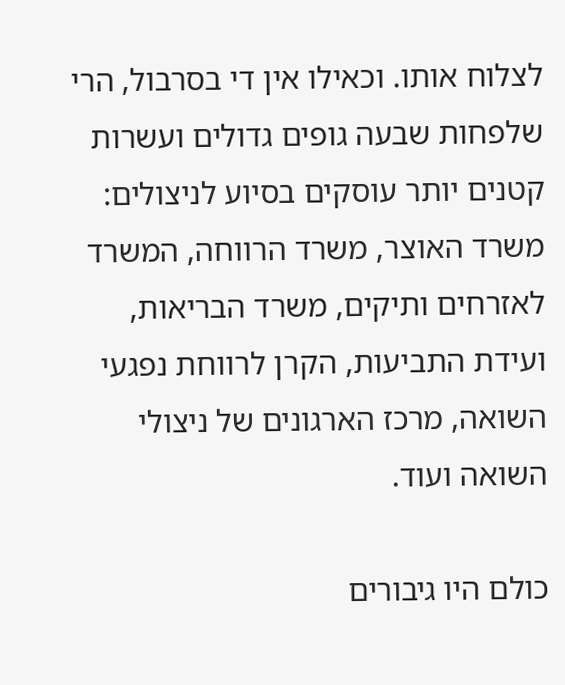לצלוח אותו. וכאילו אין די בסרבול, הרי שלפחות שבעה גופים גדולים ועשרות קטנים יותר עוסקים בסיוע לניצולים: משרד האוצר, משרד הרווחה, המשרד לאזרחים ותיקים, משרד הבריאות, ועידת התביעות, הקרן לרווחת נפגעי השואה, מרכז הארגונים של ניצולי השואה ועוד.

כולם היו גיבורים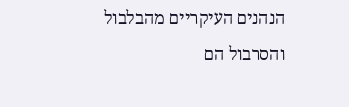הנהנים העיקריים מהבלבול והסרבול הם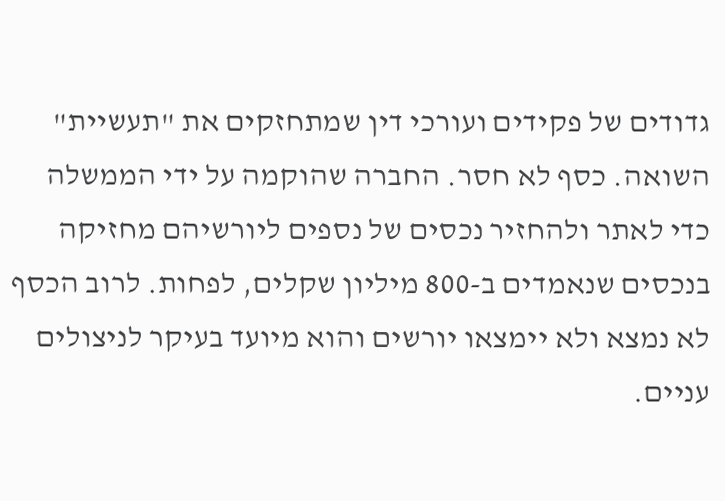גדודים של פקידים ועורכי דין שמתחזקים את "תעשיית" השואה. כסף לא חסר. החברה שהוקמה על ידי הממשלה כדי לאתר ולהחזיר נכסים של נספים ליורשיהם מחזיקה בנכסים שנאמדים ב-800 מיליון שקלים, לפחות. לרוב הכסף לא נמצא ולא יימצאו יורשים והוא מיועד בעיקר לניצולים עניים.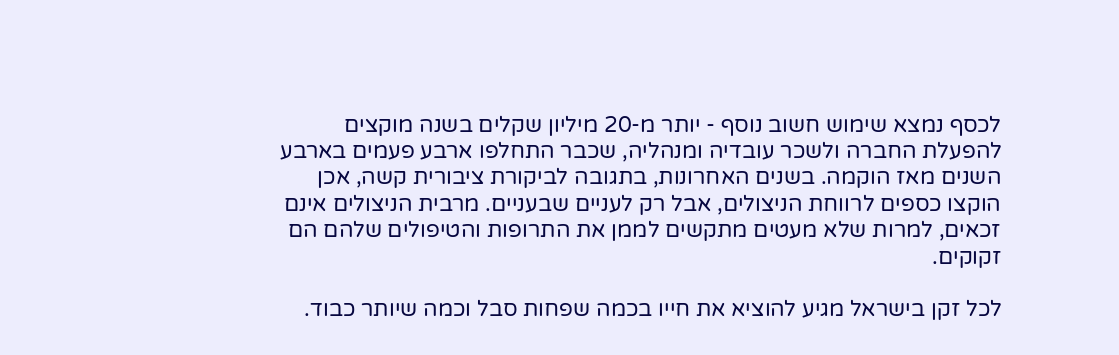לכסף נמצא שימוש חשוב נוסף - יותר מ-20 מיליון שקלים בשנה מוקצים להפעלת החברה ולשכר עובדיה ומנהליה, שכבר התחלפו ארבע פעמים בארבע השנים מאז הוקמה. בשנים האחרונות, בתגובה לביקורת ציבורית קשה, אכן הוקצו כספים לרווחת הניצולים, אבל רק לעניים שבעניים. מרבית הניצולים אינם זכאים, למרות שלא מעטים מתקשים לממן את התרופות והטיפולים שלהם הם זקוקים.

לכל זקן בישראל מגיע להוציא את חייו בכמה שפחות סבל וכמה שיותר כבוד.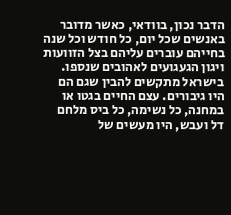הדבר נכון, בוודאי, כאשר מדובר באנשים שכל יום, כל חודש וכל שנה בחייהם עוברים עליהם בצל הזוועות ויגון הגעגועים לאהובים שנספו. בישראל מתקשים להבין שגם הם היו גיבורים. עצם החיים בגטו או במחנה, כל נשימה, כל ביס מלחם דל ועבש, היו מעשים של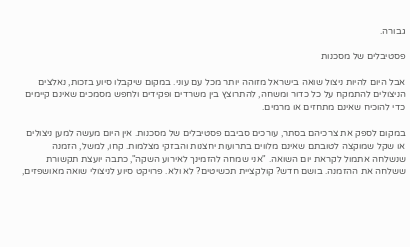גבורה.

פסטיבלים של מסכנות

אבל היום להיות ניצול שואה בישראל מזוהה יותר מכל עם עוני. במקום שיקבלו סיוע בזכות, נאלצים הניצולים להתמקח על כל כדור ומשחה, להתרוצץ בין משרדים ופקידים ולחפש מסמכים שאינם קיימים כדי להוכיח שאינם מתחזים או מרמים.

במקום לספק את צרכיהם בסתר, עורכים סביבם פסטיבלים של מסכנות. אין היום מעשה למען ניצולים או שקל שמוקצה לטובתם שאינם מלווים בתרועות יחצנות והבזקי מצלמות. קחו, למשל, הזמנה שנשלחה אתמול לקראת יום השואה. "אני שמחה להזמינך לאירוע השקה", כתבה יועצת תקשורת ששלחה את ההזמנה. בושם חדש? קולקציית תכשיטים? לא ולא. פרויקט סיוע לניצולי שואה מאושפזים,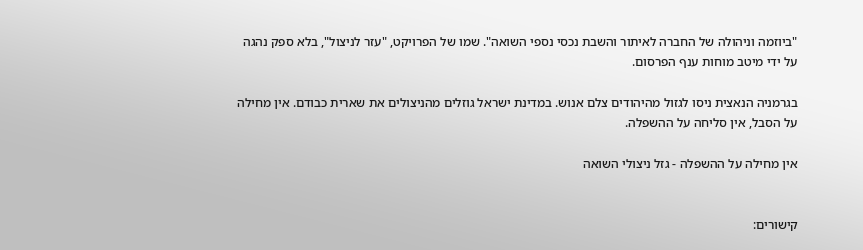"ביוזמה וניהולה של החברה לאיתור והשבת נכסי נספי השואה". שמו של הפרויקט, "עזר לניצול", בלא ספק נהגה על ידי מיטב מוחות ענף הפרסום.

בגרמניה הנאצית ניסו לגזול מהיהודים צלם אנוש. במדינת ישראל גוזלים מהניצולים את שארית כבודם. אין מחילה על הסבל, אין סליחה על ההשפלה.

אין מחילה על ההשפלה - גזל ניצולי השואה


קישורים: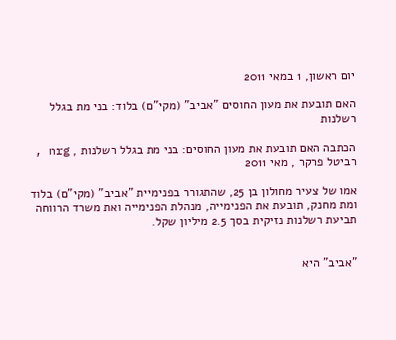יום ראשון, 1 במאי 2011

האם תובעת את מעון החוסים "אביב" (מקי"ם) בלוד: בני מת בגלל רשלנות

הכתבה האם תובעת את מעון החוסים: בני מת בגלל רשלנות , nrg , רביטל פרקר , מאי 2011

אמו של צעיר מחולון בן 25, שהתגורר בפנימיית "אביב" (מקי"ם) בלוד ומת מחנק, תובעת את הפנימייה, מנהלת הפנימייה ואת משרד הרווחה תביעת רשלנות נזיקית בסך 2.5 מיליון שקל.


"אביב" היא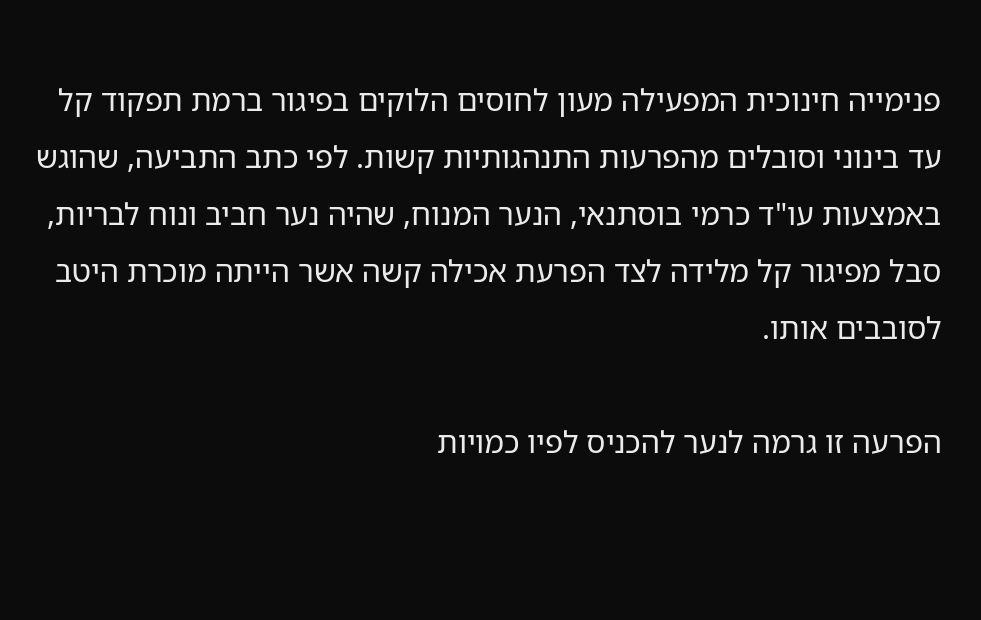פנימייה חינוכית המפעילה מעון לחוסים הלוקים בפיגור ברמת תפקוד קל עד בינוני וסובלים מהפרעות התנהגותיות קשות. לפי כתב התביעה, שהוגש באמצעות עו"ד כרמי בוסתנאי, הנער המנוח, שהיה נער חביב ונוח לבריות, סבל מפיגור קל מלידה לצד הפרעת אכילה קשה אשר הייתה מוכרת היטב לסובבים אותו.

הפרעה זו גרמה לנער להכניס לפיו כמויות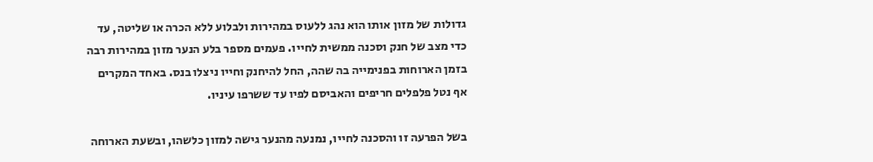גדולות של מזון אותו הוא נהג ללעוס במהירות ולבלוע ללא הכרה או שליטה, עד כדי מצב של חנק וסכנה ממשית לחייו. פעמים מספר בלע הנער מזון במהירות רבה בזמן הארוחות בפנימייה בה שהה, החל להיחנק וחייו ניצלו בנס. באחד המקרים אף נטל פלפלים חריפים והאביסם לפיו עד ששרפו עיניו.

בשל הפרעה זו והסכנה לחייו, נמנעה מהנער גישה למזון כלשהו, ובשעת הארוחה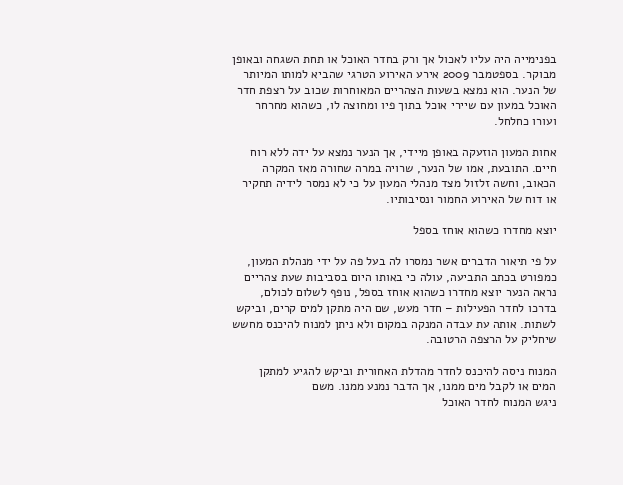בפנימייה היה עליו לאכול אך ורק בחדר האוכל או תחת השגחה ובאופן מבוקר. בספטמבר 2009 אירע האירוע הטרגי שהביא למותו המיותר של הנער. הוא נמצא בשעות הצהריים המאוחרות שכוב על רצפת חדר האוכל במעון עם שיירי אוכל בתוך פיו ומחוצה לו, כשהוא מחרחר ועורו כחלחל.

אחות המעון הוזעקה באופן מיידי, אך הנער נמצא על ידה ללא רוח חיים. התובעת, אמו של הנער, שרויה במרה שחורה מאז המקרה הכאוב, וחשה זלזול מצד מנהלי המעון על כי לא נמסר לידיה תחקיר או דוח של האירוע החמור ונסיבותיו.

יוצא מחדרו כשהוא אוחז בספל

על פי תיאור הדברים אשר נמסרו לה בעל פה על ידי מנהלת המעון, כמפורט בכתב התביעה, עולה כי באותו היום בסביבות שעת צהריים נראה הנער יוצא מחדרו כשהוא אוחז בספל, נופף לשלום לכולם, בדרכו לחדר הפעילות – חדר מעש, שם היה מתקן למים קרים, וביקש לשתות. אותה עת עבדה המנקה במקום ולא ניתן למנוח להיכנס מחשש שיחליק על הרצפה הרטובה.

המנוח ניסה להיכנס לחדר מהדלת האחורית וביקש להגיע למתקן המים או לקבל מים ממנו, אך הדבר נמנע ממנו. משם
ניגש המנוח לחדר האוכל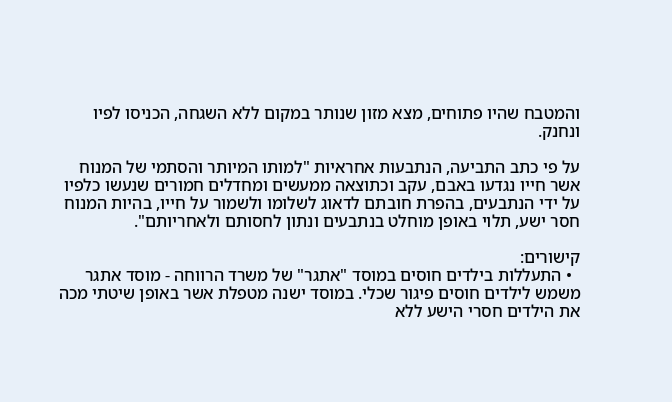והמטבח שהיו פתוחים, מצא מזון שנותר במקום ללא השגחה, הכניסו לפיו ונחנק.

על פי כתב התביעה, הנתבעות אחראיות "למותו המיותר והסתמי של המנוח אשר חייו נגדעו באבם, עקב וכתוצאה ממעשים ומחדלים חמורים שנעשו כלפיו על ידי הנתבעים, בהפרת חובתם לדאוג לשלומו ולשמור על חייו, בהיות המנוח חסר ישע, תלוי באופן מוחלט בנתבעים ונתון לחסותם ולאחריותם".

קישורים:
  • התעללות בילדים חוסים במוסד "אתגר" של משרד הרווחה - מוסד אתגר משמש לילדים חוסים פיגור שכלי. במוסד ישנה מטפלת אשר באופן שיטתי מכה את הילדים חסרי הישע ללא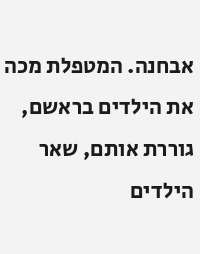אבחנה. המטפלת מכה את הילדים בראשם, גוררת אותם, שאר הילדים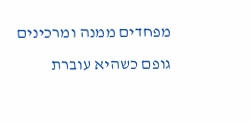מפחדים ממנה ומרכינים גופם כשהיא עוברת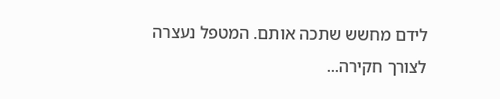לידם מחשש שתכה אותם. המטפל נעצרה לצורך חקירה...